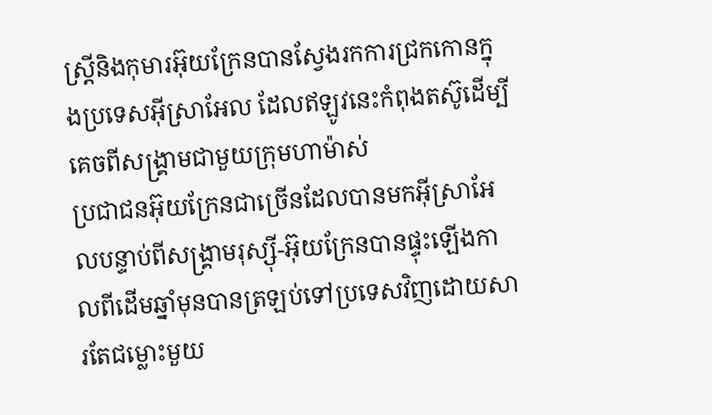ស្ត្រីនិងកុមារអ៊ុយក្រែនបានស្វែងរកការជ្រកកោនក្នុងប្រទេសអ៊ីស្រាអែល ដែលឥឡូវនេះកំពុងតស៊ូដើម្បីគេចពីសង្រ្គាមជាមួយក្រុមហាម៉ាស់
ប្រជាជនអ៊ុយក្រែនជាច្រើនដែលបានមកអ៊ីស្រាអែលបន្ទាប់ពីសង្គ្រាមរុស្ស៊ី-អ៊ុយក្រែនបានផ្ទុះឡើងកាលពីដើមឆ្នាំមុនបានត្រឡប់ទៅប្រទេសវិញដោយសារតែជម្លោះមួយ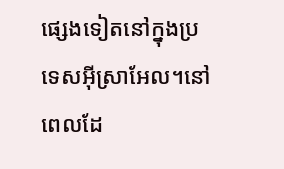ផ្សេងទៀតនៅក្នុងប្រទេសអ៊ីស្រាអែល។នៅពេលដែ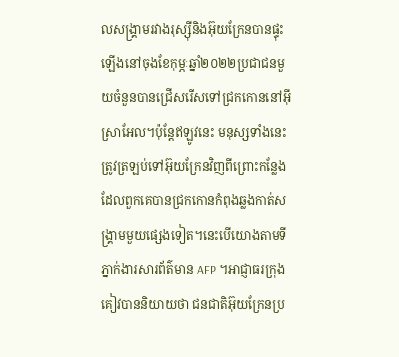លសង្រ្គាមរវាងរុស្ស៊ីនិងអ៊ុយក្រែនបានផ្ទុះឡើងនៅចុងខែកុម្ភៈឆ្នាំ២០២២ប្រជាជនមួយចំនួនបានជ្រើសរើសទៅជ្រកកោននៅអ៊ីស្រាអែល។ប៉ុន្តែឥឡូវនេះ មនុស្សទាំងនេះត្រូវត្រឡប់ទៅអ៊ុយក្រែនវិញពីព្រោះកន្លែងដែលពួកគេបានជ្រកកោនកំពុងឆ្លងកាត់សង្រ្គាមមួយផ្សេងទៀត។នេះបើយោងតាមទីភ្នាក់ងារសារព័ត៌មាន AFP ។អាជ្ញាធរក្រុងគៀវបាននិយាយថា ជនជាតិអ៊ុយក្រែនប្រ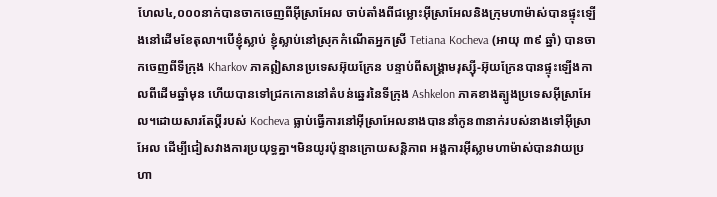ហែល៤,០០០នាក់បានចាកចេញពីអ៊ីស្រាអែល ចាប់តាំងពីជម្លោះអ៊ីស្រាអែលនិងក្រុមហាម៉ាស់បានផ្ទុះឡើងនៅដើមខែតុលា។បើខ្ញុំស្លាប់ ខ្ញុំស្លាប់នៅស្រុកកំណើតអ្នកស្រី Tetiana Kocheva (អាយុ ៣៩ ឆ្នាំ) បានចាកចេញពីទីក្រុង Kharkov ភាគឦសានប្រទេសអ៊ុយក្រែន បន្ទាប់ពីសង្រ្គាមរុស្ស៊ី-អ៊ុយក្រែនបានផ្ទុះឡើងកាលពីដើមឆ្នាំមុន ហើយបានទៅជ្រកកោននៅតំបន់ឆ្នេរនៃទីក្រុង Ashkelon ភាគខាងត្បូងប្រទេសអ៊ីស្រាអែល។ដោយសារតែប្តីរបស់ Kocheva ធ្លាប់ធ្វើការនៅអ៊ីស្រាអែលនាងបាននាំកូន៣នាក់របស់នាងទៅអ៊ីស្រាអែល ដើម្បីជៀសវាងការប្រយុទ្ធគ្នា។មិនយូរប៉ុន្មានក្រោយសន្តិភាព អង្គការអ៊ីស្លាមហាម៉ាស់បានវាយប្រហា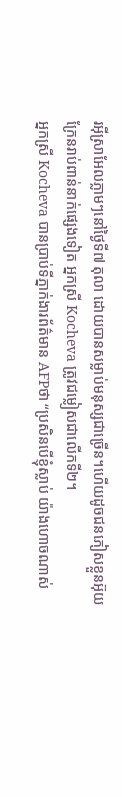រអ៊ីស្រាអែលភ្លាមៗនៅថ្ងៃទី៧ តុលា ដោយបានសម្លាប់មនុស្សជាច្រើន។ហើយដូចជនភៀសខ្លួនអ៊ុយក្រែនរាប់ពាន់នាក់ផ្សេងទៀត អ្នកស្រី Kocheva ត្រូវជម្លៀសជាលើកទី២។
អ្នកស្រី Kocheva បានប្រាប់ទីភ្នាក់ងារព័ត៌មាន AFPថា “ប្រសិនបើខ្ញុំស្លាប់ យ៉ាងហោចណាស់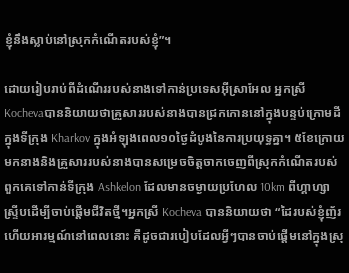ខ្ញុំនឹងស្លាប់នៅស្រុកកំណើតរបស់ខ្ញុំ”។

ដោយរៀបរាប់ពីដំណើររបស់នាងទៅកាន់ប្រទេសអ៊ីស្រាអែល អ្នកស្រី Kochevaបាននិយាយថាគ្រួសាររបស់នាងបានជ្រកកោននៅក្នុងបន្ទប់ក្រោមដីក្នុងទីក្រុង Kharkov ក្នុងអំឡុងពេល១០ថ្ងៃដំបូងនៃការប្រយុទ្ធគ្នា។ ៥ខែក្រោយមកនាងនិងគ្រួសាររបស់នាងបានសម្រេចចិត្តចាកចេញពីស្រុកកំណើតរបស់ពួកគេទៅកាន់ទីក្រុង Ashkelon ដែលមានចម្ងាយប្រហែល 10km ពីហ្គាហ្សាស្រ្ទីបដើម្បីចាប់ផ្តើមជីវិតថ្មី។អ្នកស្រី Kocheva បាននិយាយថា “ដៃរបស់ខ្ញុំញ័រហើយអារម្មណ៍នៅពេលនោះ គឺដូចជារបៀបដែលអ្វីៗបានចាប់ផ្តើមនៅក្នុងស្រុ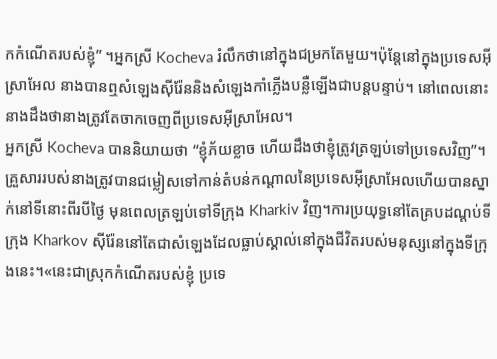កកំណើតរបស់ខ្ញុំ” ។អ្នកស្រី Kocheva រំលឹកថានៅក្នុងជម្រកតែមួយ។ប៉ុន្តែនៅក្នុងប្រទេសអ៊ីស្រាអែល នាងបានឮសំឡេងស៊ីរ៉ែននិងសំឡេងកាំភ្លើងបន្លឺឡើងជាបន្តបន្ទាប់។ នៅពេលនោះ នាងដឹងថានាងត្រូវតែចាកចេញពីប្រទេសអ៊ីស្រាអែល។
អ្នកស្រី Kocheva បាននិយាយថា “ខ្ញុំភ័យខ្លាច ហើយដឹងថាខ្ញុំត្រូវត្រឡប់ទៅប្រទេសវិញ”។គ្រួសាររបស់នាងត្រូវបានជម្លៀសទៅកាន់តំបន់កណ្តាលនៃប្រទេសអ៊ីស្រាអែលហើយបានស្នាក់នៅទីនោះពីរបីថ្ងៃ មុនពេលត្រឡប់ទៅទីក្រុង Kharkiv វិញ។ការប្រយុទ្ធនៅតែគ្របដណ្តប់ទីក្រុង Kharkov ស៊ីរ៉ែននៅតែជាសំឡេងដែលធ្លាប់ស្គាល់នៅក្នុងជីវិតរបស់មនុស្សនៅក្នុងទីក្រុងនេះ។«នេះជាស្រុកកំណើតរបស់ខ្ញុំ ប្រទេ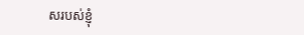សរបស់ខ្ញុំ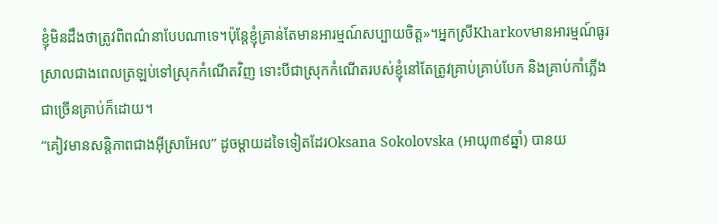ខ្ញុំមិនដឹងថាត្រូវពិពណ៌នាបែបណាទេ។ប៉ុន្តែខ្ញុំគ្រាន់តែមានអារម្មណ៍សប្បាយចិត្ត»។អ្នកស្រីKharkovមានអារម្មណ៍ធូរស្រាលជាងពេលត្រឡប់ទៅស្រុកកំណើតវិញ ទោះបីជាស្រុកកំណើតរបស់ខ្ញុំនៅតែត្រូវគ្រាប់គ្រាប់បែក និងគ្រាប់កាំភ្លើងជាច្រើនគ្រាប់ក៏ដោយ។
“គៀវមានសន្តិភាពជាងអ៊ីស្រាអែល” ដូចម្តាយដទៃទៀតដែរOksana Sokolovska (អាយុ៣៩ឆ្នាំ) បានយ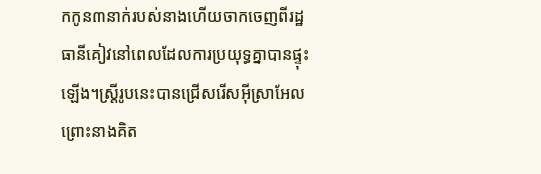កកូន៣នាក់របស់នាងហើយចាកចេញពីរដ្ឋធានីគៀវនៅពេលដែលការប្រយុទ្ធគ្នាបានផ្ទុះឡើង។ស្ត្រីរូបនេះបានជ្រើសរើសអ៊ីស្រាអែលព្រោះនាងគិត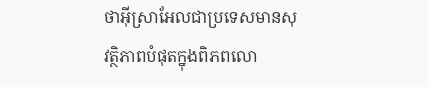ថាអ៊ីស្រាអែលជាប្រទេសមានសុវត្ថិភាពបំផុតក្នុងពិភពលោ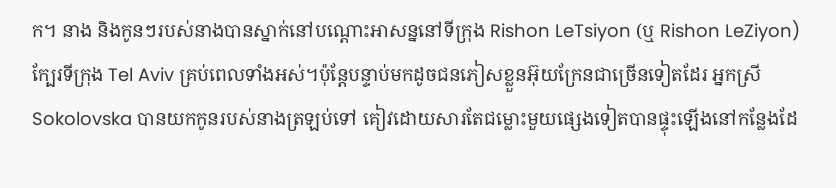ក។ នាង និងកូនៗរបស់នាងបានស្នាក់នៅបណ្ដោះអាសន្ននៅទីក្រុង Rishon LeTsiyon (ឬ Rishon LeZiyon) ក្បែរទីក្រុង Tel Aviv គ្រប់ពេលទាំងអស់។ប៉ុន្តែបន្ទាប់មកដូចជនភៀសខ្លួនអ៊ុយក្រែនជាច្រើនទៀតដែរ អ្នកស្រី Sokolovska បានយកកូនរបស់នាងត្រឡប់ទៅ គៀវដោយសារតែជម្លោះមួយផ្សេងទៀតបានផ្ទុះឡើងនៅកន្លែងដែ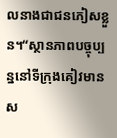លនាងជាជនភៀសខ្លួន។“ស្ថានភាពបច្ចុប្បន្ននៅទីក្រុងគៀវមានស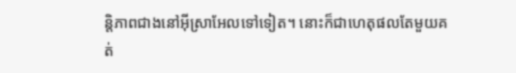ន្តិភាពជាងនៅអ៊ីស្រាអែលទៅទៀត។ នោះក៏ជាហេតុផលតែមួយគត់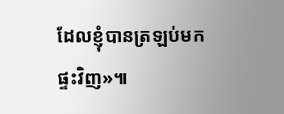ដែលខ្ញុំបានត្រឡប់មកផ្ទះវិញ»៕